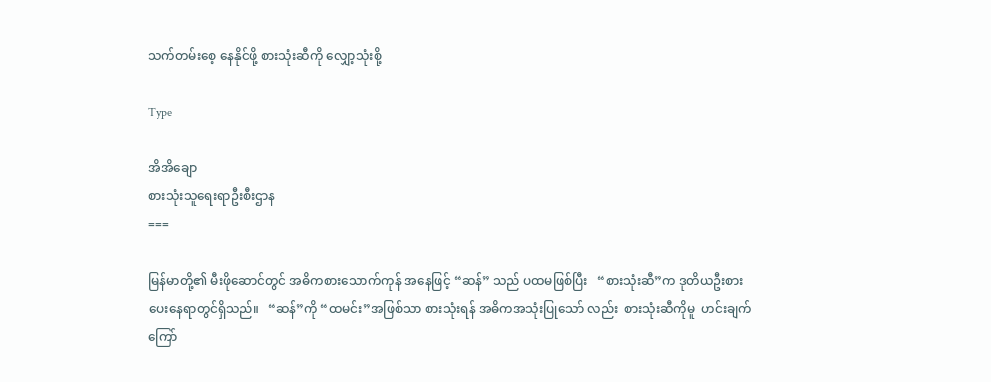သက်တမ်းစေ့ နေနိုင်ဖို့ စားသုံးဆီကို လျှော့သုံးစို့

Type

အိအိချော
စားသုံးသူရေးရာဦးစီးဌာန
===

မြန်မာတို့၏ မီးဖိုဆောင်တွင် အဓိကစားသောက်ကုန် အနေဖြင့် “ဆန်” သည် ပထမဖြစ်ပြီး   “စားသုံးဆီ”က ဒုတိယဦးစားပေးနေရာတွင်ရှိသည်။   “ဆန်”ကို “ထမင်း”အဖြစ်သာ စားသုံးရန် အဓိကအသုံးပြုသော် လည်း  စားသုံးဆီကိုမူ  ဟင်းချက်ကြော်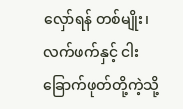လှော်ရန် တစ်မျိုး၊ လက်ဖက်နှင့် ငါးခြောက်ဖုတ်တို့ကဲ့သို့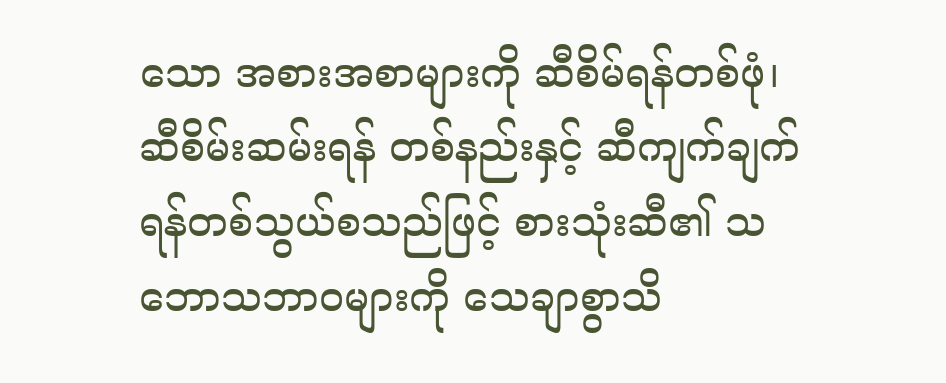သော အစားအစာများကို ဆီစိမ်ရန်တစ်ဖုံ၊ ဆီစိမ်းဆမ်းရန် တစ်နည်းနှင့် ဆီကျက်ချက်ရန်တစ်သွယ်စသည်ဖြင့် စားသုံးဆီ၏ သဘောသဘာဝများကို သေချာစွာသိ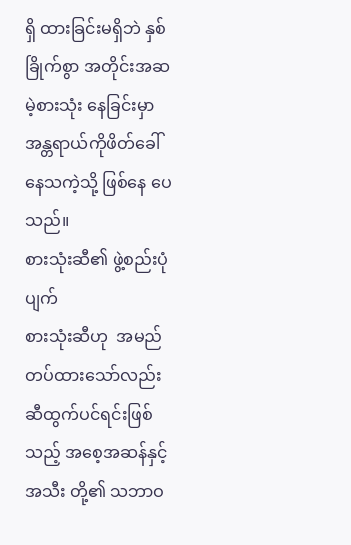ရှိ ထားခြင်းမရှိဘဲ နှစ်ခြိုက်စွာ အတိုင်းအဆမဲ့စားသုံး နေခြင်းမှာ အန္တရာယ်ကိုဖိတ်ခေါ်နေသကဲ့သို့ ဖြစ်နေ ပေသည်။
စားသုံးဆီ၏ ဖွဲ့စည်းပုံပျက်
စားသုံးဆီဟု  အမည်တပ်ထားသော်လည်း ဆီထွက်ပင်ရင်းဖြစ်သည့် အစေ့အဆန်နှင့် အသီး တို့၏ သဘာဝ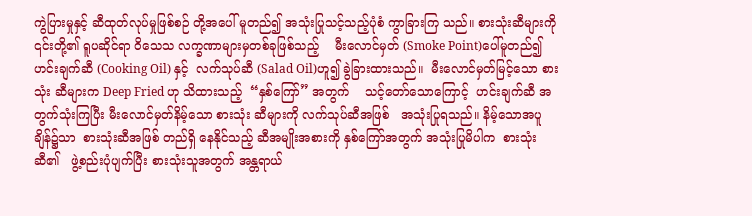ကွဲပြားမှုနှင့် ဆီထုတ်လုပ်မှုဖြစ်စဉ် တို့အပေါ် မူတည်၍ အသုံးပြုသင့်သည့်ပုံစံ ကွာခြားကြ သည်။ စားသုံးဆီများကို ၎င်းတို့၏ ရူပဆိုင်ရာ ဝိသေသ လက္ခဏာများမှတစ်ခုဖြစ်သည့်    မီးလောင်မှတ် (Smoke Point)ပေါ်မူတည်၍    ဟင်းချက်ဆီ (Cooking Oil) နှင့်  လက်သုပ်ဆီ (Salad Oil)ဟူ၍ ခွဲခြားထားသည်။  မီးလောင်မှတ်မြင့်သော စားသုံး ဆီများက Deep Fried ဟု သိထားသည့်  “နှစ်ကြော်” အတွက်    သင့်တော်သောကြောင့်  ဟင်းချက်ဆီ အတွက်သုံးကြပြီး မီးလောင်မှတ်နိမ့်သော စားသုံး ဆီများကို လက်သုပ်ဆီအဖြစ်   အသုံးပြုရသည်။ နိမ့်သောအပူချိန်၌သာ  စားသုံးဆီအဖြစ် တည်ရှိ နေနိုင်သည့် ဆီအမျိုးအစားကို နှစ်ကြော်အတွက် အသုံးပြုမိပါက  စားသုံးဆီ၏   ဖွဲ့စည်းပုံပျက်ပြီး စားသုံးသူအတွက် အန္တရာယ်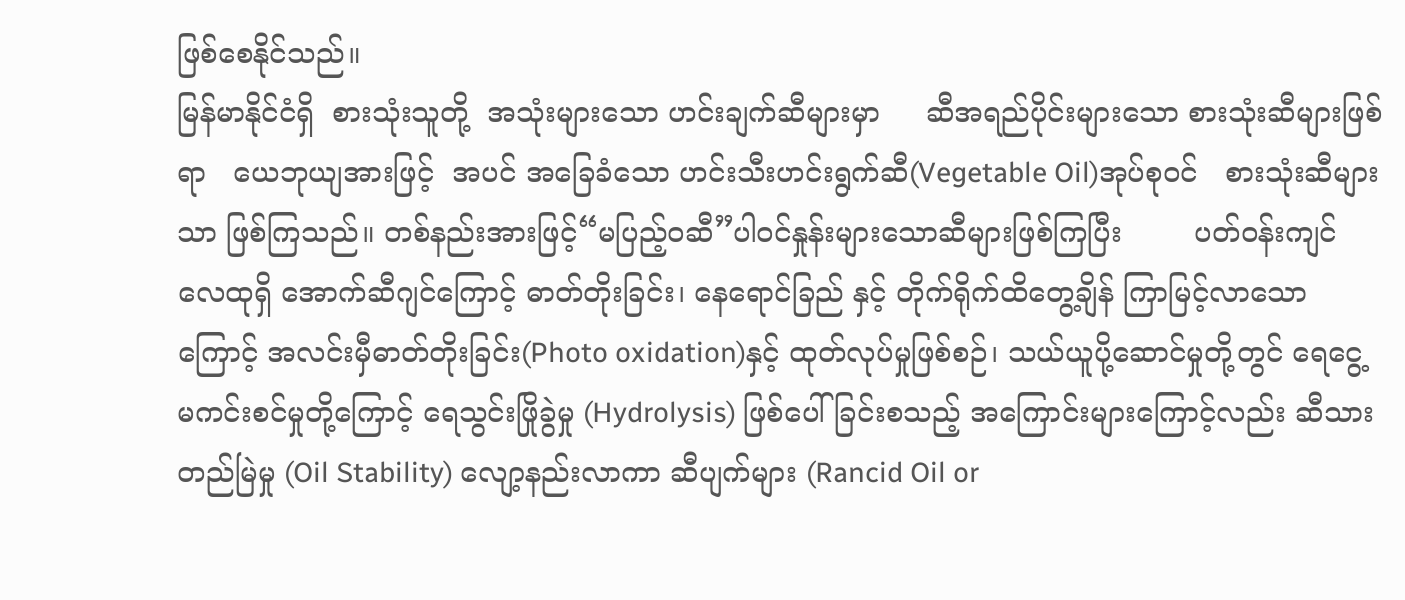ဖြစ်စေနိုင်သည်။
မြန်မာနိုင်ငံရှိ  စားသုံးသူတို့  အသုံးများသော ဟင်းချက်ဆီများမှာ     ဆီအရည်ပိုင်းများသော စားသုံးဆီများဖြစ်ရာ   ယေဘုယျအားဖြင့်  အပင် အခြေခံသော ဟင်းသီးဟင်းရွက်ဆီ(Vegetable Oil)အုပ်စုဝင်   စားသုံးဆီများသာ ဖြစ်ကြသည်။ တစ်နည်းအားဖြင့်“မပြည့်ဝဆီ”ပါဝင်နှုန်းများသောဆီများဖြစ်ကြပြီး        ပတ်ဝန်းကျင်လေထုရှိ အောက်ဆီဂျင်ကြောင့် ဓာတ်တိုးခြင်း၊ နေရောင်ခြည် နှင့် တိုက်ရိုက်ထိတွေ့ချိန် ကြာမြင့်လာသောကြောင့် အလင်းမှီဓာတ်တိုးခြင်း(Photo oxidation)နှင့် ထုတ်လုပ်မှုဖြစ်စဉ်၊ သယ်ယူပို့ဆောင်မှုတို့တွင် ရေငွေ့ မကင်းစင်မှုတို့ကြောင့် ရေသွင်းဖြိုခွဲမှု (Hydrolysis) ဖြစ်ပေါ်ခြင်းစသည့် အကြောင်းများကြောင့်လည်း ဆီသားတည်မြဲမှု (Oil Stability) လျော့နည်းလာကာ ဆီပျက်များ (Rancid Oil or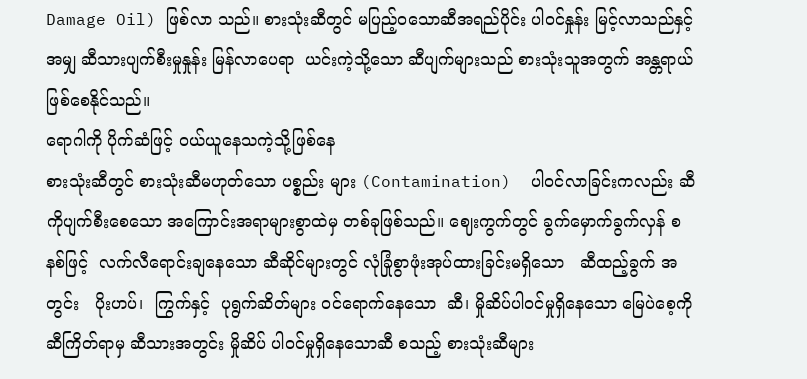Damage Oil) ဖြစ်လာ သည်။ စားသုံးဆီတွင် မပြည့်ဝသောဆီအရည်ပိုင်း ပါဝင်နှုန်း မြင့်လာသည်နှင့်အမျှ ဆီသားပျက်စီးမှုနှုန်း မြန်လာပေရာ  ယင်းကဲ့သို့သော ဆီပျက်များသည် စားသုံးသူအတွက် အန္တရာယ်ဖြစ်စေနိုင်သည်။
ရောဂါကို ပိုက်ဆံဖြင့် ဝယ်ယူနေသကဲ့သို့ဖြစ်နေ
စားသုံးဆီတွင် စားသုံးဆီမဟုတ်သော ပစ္စည်း များ (Contamination)  ပါဝင်လာခြင်းကလည်း ဆီကိုပျက်စီးစေသော အကြောင်းအရာများစွာထဲမှ တစ်ခုဖြစ်သည်။ ဈေးကွက်တွင် ခွက်မှောက်ခွက်လှန် စနစ်ဖြင့်  လက်လီရောင်းချနေသော ဆီဆိုင်များတွင် လုံခြုံစွာဖုံးအုပ်ထားခြင်းမရှိသော   ဆီထည့်ခွက် အတွင်း   ပိုးဟပ်၊  ကြွက်နှင့်  ပုရွက်ဆိတ်များ ဝင်ရောက်နေသော  ဆီ၊ မှိုဆိပ်ပါဝင်မှုရှိနေသော မြေပဲစေ့ကို ဆီကြိတ်ရာမှ ဆီသားအတွင်း မှိုဆိပ် ပါဝင်မှုရှိနေသောဆီ စသည့် စားသုံးဆီများ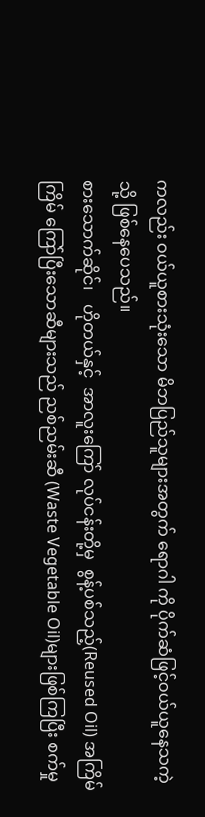ကလည်း ဝယ်ယူစားသုံးသော မိဘပြည်သူများအတွက် ရောဂါ ကို ပိုက်ဆံဖြင့်ဝယ်ယူနေသကဲ့သို့ ဖြစ်နေပေသည်။
စားသောက်ဆိုင်၊   ဟိုတယ်နှင့်  အာလူးကြော် လုပ်ငန်းတို့မှ  စွန့်ပစ်သည့်(Reused Oil) အကြိမ် ကြိမ် ကြော်ပြီးသောဆီများသည် ညစ်ညမ်းဆီ (Waste Vegetable Oil)များဖြစ်ကြပြီး စက်မှု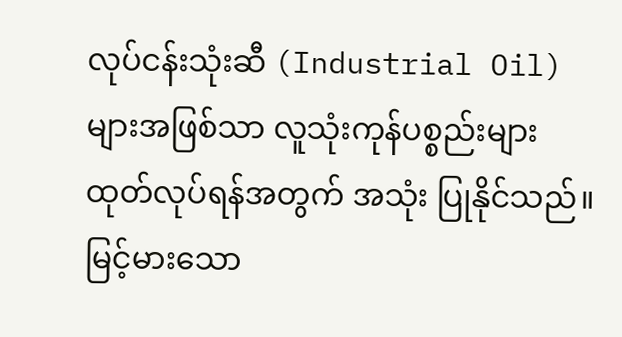လုပ်ငန်းသုံးဆီ (Industrial Oil)များအဖြစ်သာ လူသုံးကုန်ပစ္စည်းများ ထုတ်လုပ်ရန်အတွက် အသုံး ပြုနိုင်သည်။ မြင့်မားသော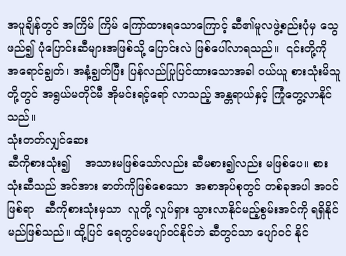အပူချိန်တွင် အကြိမ် ကြိမ် ကြော်ထားရသောကြောင့် ဆီ၏မူလဖွဲ့စည်းပုံမှ သွေဖည်၍ ပုံပြောင်းဆီများအဖြစ်သို့ ပြောင်းလဲ ဖြစ်ပေါ်လာရသည်။  ၎င်းတို့ကို အရောင်ချွတ်၊ အနံ့ချွတ်ပြီး ပြန်လည်ပြုပြင်ထားသောအခါ ဝယ်ယူ စားသုံးမိသူတို့တွင် အရွယ်မတိုင်မီ အိုမင်းရင့်ရော် လာသည့် အန္တရာယ်နှင့် ကြုံတွေ့လာနိုင်သည်။
သုံးတတ်လျှင်ဆေး
ဆီကိုစားသုံး၍    အသားမဖြစ်သော်လည်း ဆီမစား၍လည်း မဖြစ်ပေ။ စားသုံးဆီသည် အင်အား ဓာတ်ကိုဖြစ်စေသော  အစာအုပ်စုတွင် တစ်ခုအပါ အဝင်ဖြစ်ရာ   ဆီကိုစားသုံးမှသာ  လူတို့ လှုပ်ရှား သွားလာနိုင်မည့်စွမ်းအင်ကို ရရှိနိုင်မည်ဖြစ်သည်။ ထို့ပြင် ရေတွင်မပျော်ဝင်နိုင်ဘဲ ဆီတွင်သာ ပျော်ဝင် နိုင်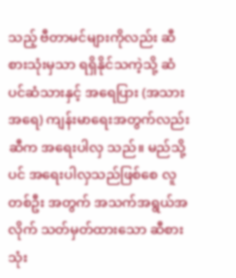သည့် ဗီတာမင်များကိုလည်း ဆီစားသုံးမှသာ ရရှိနိုင်သကဲ့သို့ ဆံပင်ဆံသားနှင့် အရေပြား (အသား အရေ) ကျန်းမာရေးအတွက်လည်း ဆီက အရေးပါလှ သည်။ မည်သို့ပင် အရေးပါလှသည်ဖြစ်စေ လူတစ်ဦး အတွက် အသက်အရွယ်အလိုက် သတ်မှတ်ထားသော ဆီစားသုံး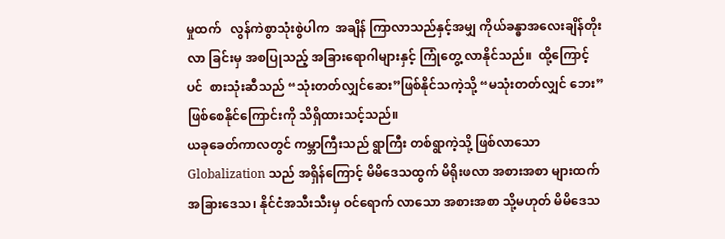မှုထက်   လွန်ကဲစွာသုံးစွဲပါက  အချိန် ကြာလာသည်နှင့်အမျှ ကိုယ်ခန္ဓာအလေးချိန်တိုးလာ ခြင်းမှ အစပြုသည့် အခြားရောဂါများနှင့် ကြုံတွေ့ လာနိုင်သည်။  ထို့ကြောင့်ပင်  စားသုံးဆီသည် “သုံးတတ်လျှင်ဆေး”ဖြစ်နိုင်သကဲ့သို့ “မသုံးတတ်လျှင် ဘေး” ဖြစ်စေနိုင်ကြောင်းကို သိရှိထားသင့်သည်။
ယခုခေတ်ကာလတွင် ကမ္ဘာကြီးသည် ရွာကြီး တစ်ရွာကဲ့သို့ ဖြစ်လာသော Globalization သည် အရှိန်ကြောင့် မိမိဒေသထွက် မိရိုးဖလာ အစားအစာ များထက် အခြားဒေသ၊ နိုင်ငံအသီးသီးမှ ဝင်ရောက် လာသော အစားအစာ သို့မဟုတ် မိမိဒေသ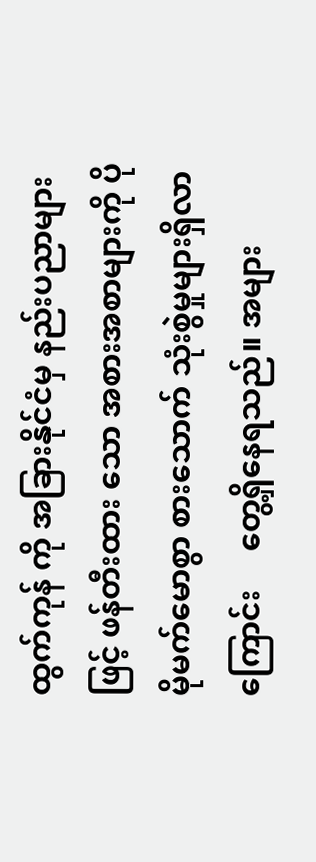ထွက်ကုန် ကို အခြားနိုင်ငံမှ နည်းပညာများဖြင့် ဖန်တီးထား သော အစားအစာများကို ပိုမိုမက်မောစွာ စားသောက် သုံးစွဲမှုများရှိလာကြောင်း     တွေ့ရှိနေရသည်။ အများ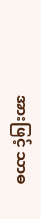အားဖြင့် သာဓ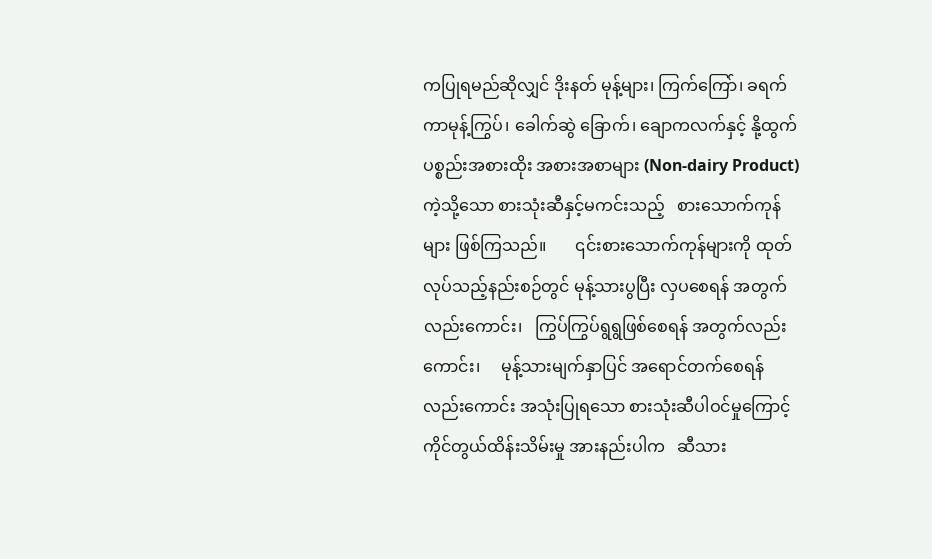ကပြုရမည်ဆိုလျှင် ဒိုးနတ် မုန့်များ၊ ကြက်ကြော်၊ ခရက်ကာမုန့်ကြွပ်၊ ခေါက်ဆွဲ ခြောက်၊ ချောကလက်နှင့် နို့ထွက်ပစ္စည်းအစားထိုး အစားအစာများ (Non-dairy Product) ကဲ့သို့သော စားသုံးဆီနှင့်မကင်းသည့်   စားသောက်ကုန်များ ဖြစ်ကြသည်။       ၎င်းစားသောက်ကုန်များကို ထုတ်လုပ်သည့်နည်းစဉ်တွင် မုန့်သားပွပြီး လှပစေရန် အတွက်လည်းကောင်း၊   ကြွပ်ကြွပ်ရွရွဖြစ်စေရန် အတွက်လည်းကောင်း၊     မုန့်သားမျက်နှာပြင် အရောင်တက်စေရန်လည်းကောင်း အသုံးပြုရသော စားသုံးဆီပါဝင်မှုကြောင့်   ကိုင်တွယ်ထိန်းသိမ်းမှု အားနည်းပါက   ဆီသား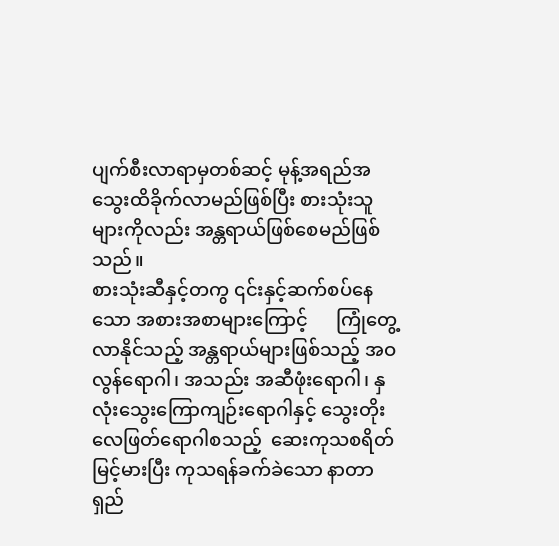ပျက်စီးလာရာမှတစ်ဆင့် မုန့်အရည်အသွေးထိခိုက်လာမည်ဖြစ်ပြီး စားသုံးသူ များကိုလည်း အန္တရာယ်ဖြစ်စေမည်ဖြစ်သည်။
စားသုံးဆီနှင့်တကွ ၎င်းနှင့်ဆက်စပ်နေသော အစားအစာများကြောင့်      ကြုံတွေ့လာနိုင်သည့် အန္တရာယ်များဖြစ်သည့် အဝလွန်ရောဂါ၊ အသည်း အဆီဖုံးရောဂါ၊ နှလုံးသွေးကြောကျဉ်းရောဂါနှင့် သွေးတိုးလေဖြတ်ရောဂါစသည့်  ဆေးကုသစရိတ် မြင့်မားပြီး ကုသရန်ခက်ခဲသော နာတာရှည်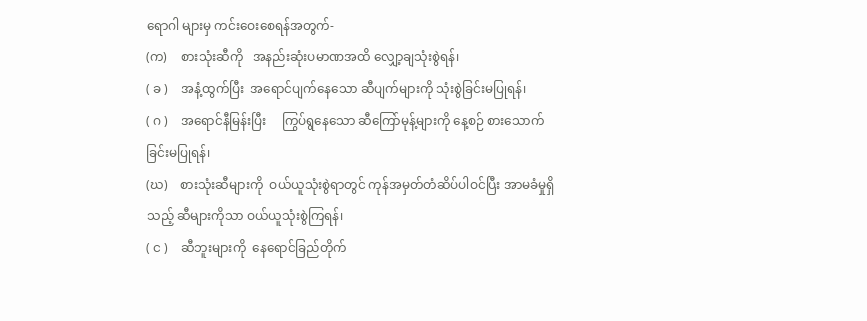ရောဂါ များမှ ကင်းဝေးစေရန်အတွက်-
(က)    စားသုံးဆီကို   အနည်းဆုံးပမာဏအထိ လျှော့ချသုံးစွဲရန်၊
( ခ )    အနံ့ထွက်ပြီး  အရောင်ပျက်နေသော ဆီပျက်များကို သုံးစွဲခြင်းမပြုရန်၊
( ဂ )    အရောင်နီမြန်းပြီး     ကြွပ်ရွနေသော ဆီကြော်မုန့်များကို နေ့စဉ် စားသောက် ခြင်းမပြုရန်၊
(ဃ)    စားသုံးဆီများကို  ဝယ်ယူသုံးစွဲရာတွင် ကုန်အမှတ်တံဆိပ်ပါဝင်ပြီး အာမခံမှုရှိ သည့် ဆီများကိုသာ ဝယ်ယူသုံးစွဲကြရန်၊
( င )    ဆီဘူးများကို  နေရောင်ခြည်တိုက်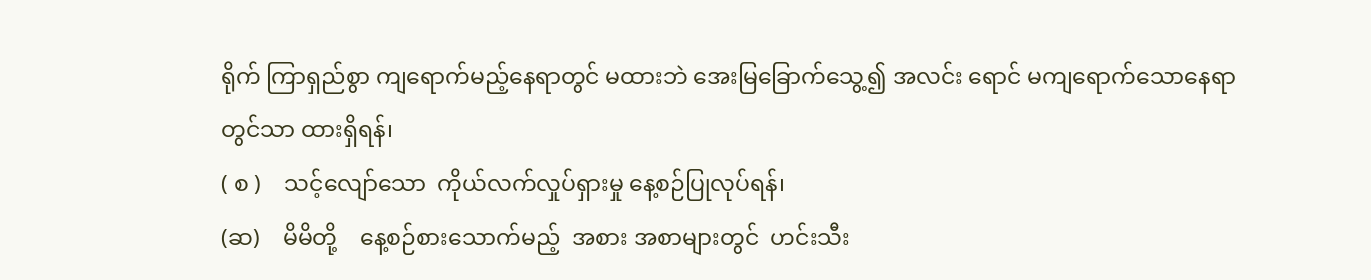ရိုက် ကြာရှည်စွာ ကျရောက်မည့်နေရာတွင် မထားဘဲ အေးမြခြောက်သွေ့၍ အလင်း ရောင် မကျရောက်သောနေရာတွင်သာ ထားရှိရန်၊
( စ )    သင့်လျော်သော  ကိုယ်လက်လှုပ်ရှားမှု နေ့စဉ်ပြုလုပ်ရန်၊
(ဆ)    မိမိတို့    နေ့စဉ်စားသောက်မည့်  အစား အစာများတွင်  ဟင်းသီး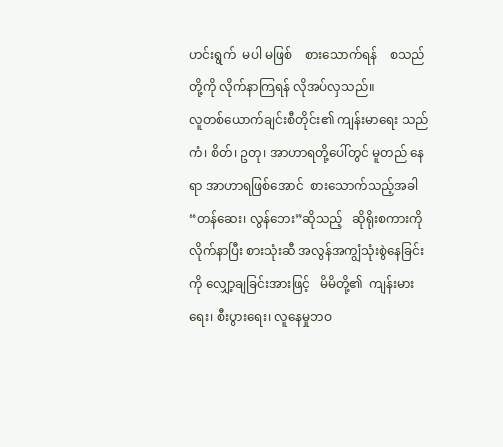ဟင်းရွက်  မပါ မဖြစ်    စားသောက်ရန်    စသည်တို့ကို လိုက်နာကြရန် လိုအပ်လှသည်။
လူတစ်ယောက်ချင်းစီတိုင်း၏ ကျန်းမာရေး သည် ကံ၊ စိတ်၊ ဥတု၊ အာဟာရတို့ပေါ်တွင် မူတည် နေရာ အာဟာရဖြစ်အောင်  စားသောက်သည့်အခါ “တန်ဆေး၊ လွန်ဘေး”ဆိုသည့်   ဆိုရိုးစကားကို လိုက်နာပြီး စားသုံးဆီ အလွန်အကျွံသုံးစွဲနေခြင်းကို လျှော့ချခြင်းအားဖြင့်   မိမိတို့၏  ကျန်းမားရေး၊ စီးပွားရေး၊ လူနေမှုဘဝ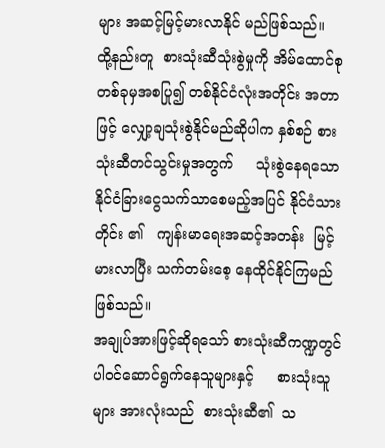များ အဆင့်မြင့်မားလာနိုင် မည်ဖြစ်သည်။   ထို့နည်းတူ  စားသုံးဆီသုံးစွဲမှုကို အိမ်ထောင်စုတစ်ခုမှအစပြု၍ တစ်နိုင်ငံလုံးအတိုင်း အတာဖြင့် လျှော့ချသုံးစွဲနိုင်မည်ဆိုပါက နှစ်စဉ် စားသုံးဆီတင်သွင်းမှုအတွက်     သုံးစွဲနေရသော နိုင်ငံခြားငွေသက်သာစေမည့်အပြင် နိုင်ငံသားတိုင်း ၏   ကျန်းမာရေးအဆင့်အတန်း  မြင့်မားလာပြီး သက်တမ်းစေ့ နေထိုင်နိုင်ကြမည်ဖြစ်သည်။
အချုပ်အားဖြင့်ဆိုရသော် စားသုံးဆီကဏ္ဍတွင် ပါဝင်ဆောင်ရွက်နေသူများနှင့်     စားသုံးသူများ အားလုံးသည်  စားသုံးဆီ၏  သ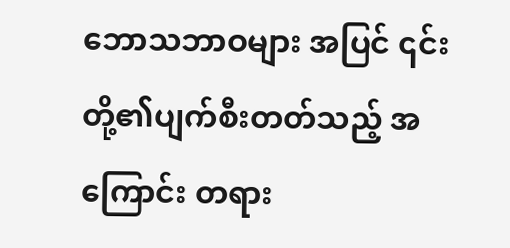ဘောသဘာဝများ အပြင် ၎င်းတို့၏ပျက်စီးတတ်သည့် အကြောင်း တရား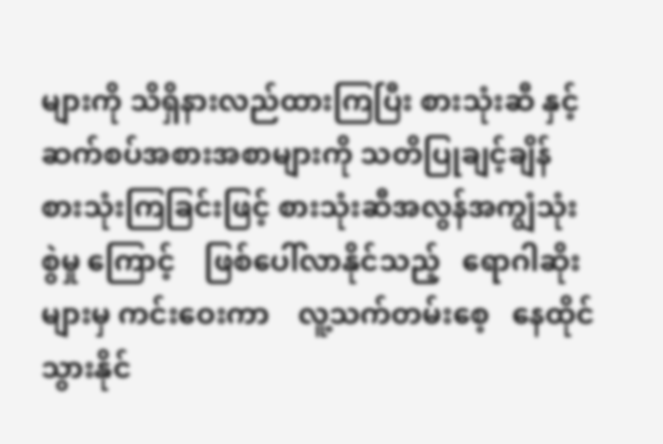များကို သိရှိနားလည်ထားကြပြီး စားသုံးဆီ နှင့် ဆက်စပ်အစားအစာများကို သတိပြုချင့်ချိန် စားသုံးကြခြင်းဖြင့် စားသုံးဆီအလွန်အကျွံသုံးစွဲမှု ကြောင့်    ဖြစ်ပေါ်လာနိုင်သည့်   ရောဂါဆိုးများမှ ကင်းဝေးကာ    လူ့သက်တမ်းစေ့   နေထိုင်သွားနိုင်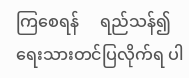ကြစေရန်     ရည်သန်၍   ရေးသားတင်ပြလိုက်ရ ပါ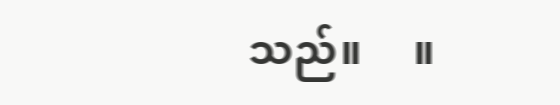သည်။     ။